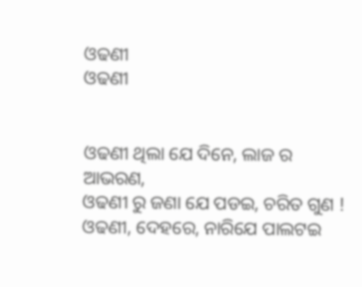ଓଢଣୀ
ଓଢଣୀ


ଓଢଣୀ ଥିଲା ଯେ ଦିନେ, ଲାଜ ର ଆଭରଣ,
ଓଢଣୀ ରୁ ଜଣା ଯେ ପଡଇ, ଚରିତ ଗୁଣ !
ଓଢଣୀ, ଦେହରେ, ନାରିଯେ ପାଲଟଇ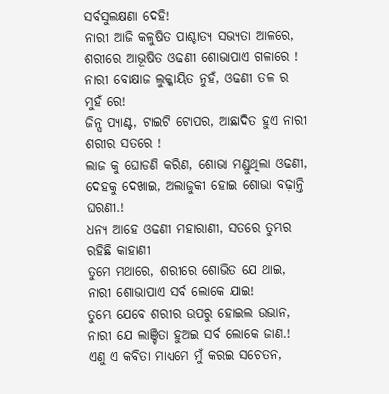ସର୍ବସୁଲକ୍ଷଣା ଦେହି!
ନାରୀ ଆଜି କଳୁଷିତ ପାଶ୍ଚାତ୍ୟ ସଭ୍ୟତା ଆଳରେ,
ଶରୀରେ ଆଭୂଷିତ ଓଢଣୀ ଶୋଭାପାଏ ଗଳାରେ !
ନାରୀ ବୋକ୍ଷାଜ ଲୁକ୍କାୟିତ ନୁହଁ, ଓଢଣୀ ତଳ ର ମୁହଁ ରେ!
ଜିନ୍ସ ପ୍ୟାଣ୍ଟ, ଟାଇଟି ଟୋପର, ଆଛାଦିତ ହୁଏ ନାରୀ ଶରୀର ସତରେ !
ଲାଜ କୁ ଘୋଡଣି କରିଣ, ଶୋଭା ମଣ୍ଡୁଥିଲା ଓଢଣୀ,
ଦେହକୁ ଦେଖାଇ, ଅଲାଜୁକୀ ହୋଇ ଶୋଭା ବଢ଼ାନ୍ତି ଘରଣୀ.!
ଧନ୍ୟ ଆହେ ଓଢଣୀ ମହାରାଣୀ, ସତରେ ତୁମ୍ଭର ରହିଛି କାହାଣୀ
ତୁମେ ମଥାରେ, ଶରୀରେ ଶୋଭିତ ଯେ ଥାଇ, ନାରୀ ଶୋଭାପାଏ ସର୍ବ ଲୋକେ ଯାଇ!
ତୁମ୍ଭେ ଯେବେ ଶରୀର ଉପରୁ ହୋଇଲ ଉଭାନ, ନାରୀ ଯେ ଲାଞ୍ଚିତା ହୁଅଇ ସର୍ବ ଲୋକେ ଜାଣ.!
ଏଣୁ ଏ କବିତା ମାଧ୍ୟମେ ମୁଁ କରଇ ସଚେତନ,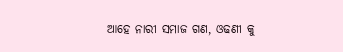ଆହେ ନାରୀ ସମାଜ ଗଣ, ଓଢଣୀ କୁ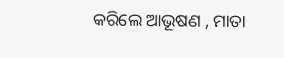କରିଲେ ଆଭୂଷଣ , ମାତା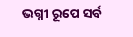ଭଗ୍ନୀ ରୂପେ ସର୍ବ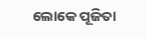ଲୋକେ ପୂଜିତା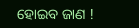ହୋଇବ ଜାଣ !